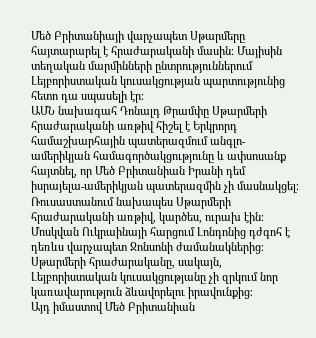Մեծ Բրիտանիայի վարչապետ Սթարմերը հայտարարել է հրաժարականի մասին։ Մայիսին տեղական մարմինների ընտրություններում Լեյբորիստական կուսակցության պարտությունից հետո դա սպասելի էր։
ԱՄՆ նախագահ Դոնալդ Թրամփը Սթարմերի հրաժարականի առթիվ հիշել է Երկրորդ համաշխարհային պատերազմում անգլո-ամերիկյան համագործակցությունը և ափսոսանք հայտնել, որ Մեծ Բրիտանիան Իրանի դեմ իսրայելա-ամերիկյան պատերազմին չի մասնակցել։
Ռուսաստանում նախապես Սթարմերի հրաժարականի առթիվ, կարծես, ուրախ էին։ Մոսկվան Ուկրաինայի հարցում Լոնդոնից դժգոհ է դեռևս վարչապետ Ջոնսոնի ժամանակներից։ Սթարմերի հրաժարականը, սակայն, Լեյբորիստական կուսակցությանը չի զրկում նոր կառավարություն ձևավորելու իրավունքից։
Այդ իմաստով Մեծ Բրիտանիան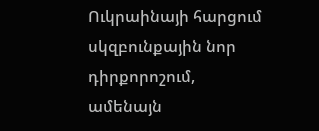Ուկրաինայի հարցում սկզբունքային նոր դիրքորոշում, ամենայն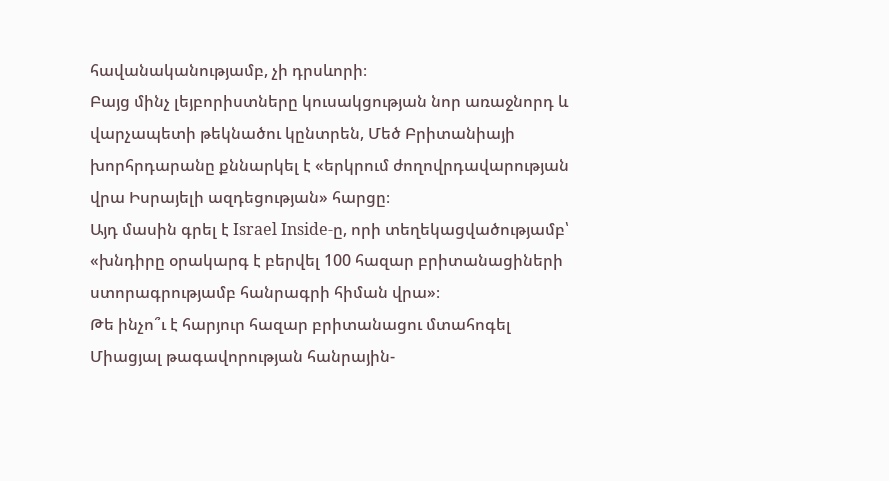հավանականությամբ, չի դրսևորի։
Բայց մինչ լեյբորիստները կուսակցության նոր առաջնորդ և վարչապետի թեկնածու կընտրեն, Մեծ Բրիտանիայի խորհրդարանը քննարկել է «երկրում ժողովրդավարության վրա Իսրայելի ազդեցության» հարցը։
Այդ մասին գրել է Israel Inside-ը, որի տեղեկացվածությամբ՝ «խնդիրը օրակարգ է բերվել 100 հազար բրիտանացիների ստորագրությամբ հանրագրի հիման վրա»։
Թե ինչո՞ւ է հարյուր հազար բրիտանացու մտահոգել Միացյալ թագավորության հանրային-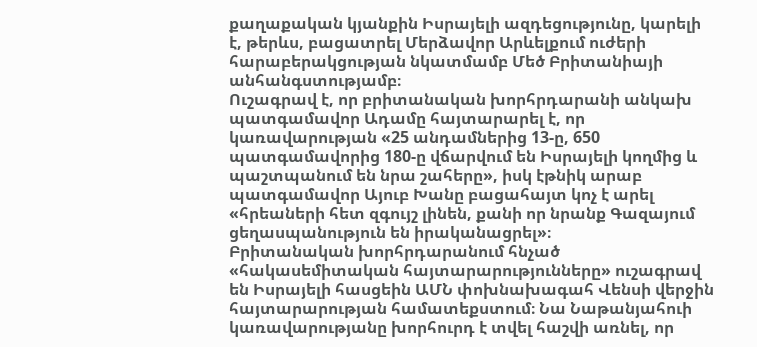քաղաքական կյանքին Իսրայելի ազդեցությունը, կարելի է, թերևս, բացատրել Մերձավոր Արևելքում ուժերի հարաբերակցության նկատմամբ Մեծ Բրիտանիայի անհանգստությամբ։
Ուշագրավ է, որ բրիտանական խորհրդարանի անկախ պատգամավոր Ադամը հայտարարել է, որ կառավարության «25 անդամներից 13-ը, 650 պատգամավորից 180-ը վճարվում են Իսրայելի կողմից և պաշտպանում են նրա շահերը», իսկ էթնիկ արաբ պատգամավոր Այուբ Խանը բացահայտ կոչ է արել «հրեաների հետ զգույշ լինեն, քանի որ նրանք Գազայում ցեղասպանություն են իրականացրել»։
Բրիտանական խորհրդարանում հնչած «հակասեմիտական հայտարարությունները» ուշագրավ են Իսրայելի հասցեին ԱՄՆ փոխնախագահ Վենսի վերջին հայտարարության համատեքստում։ Նա Նաթանյահուի կառավարությանը խորհուրդ է տվել հաշվի առնել, որ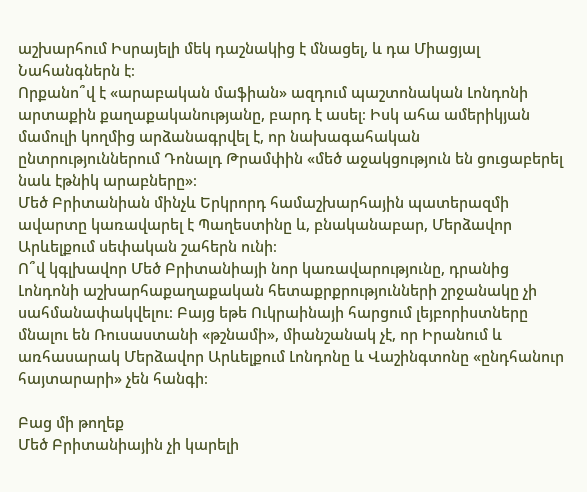աշխարհում Իսրայելի մեկ դաշնակից է մնացել, և դա Միացյալ Նահանգներն է։
Որքանո՞վ է «արաբական մաֆիան» ազդում պաշտոնական Լոնդոնի արտաքին քաղաքականությանը, բարդ է ասել։ Իսկ ահա ամերիկյան մամուլի կողմից արձանագրվել է, որ նախագահական ընտրություններում Դոնալդ Թրամփին «մեծ աջակցություն են ցուցաբերել նաև էթնիկ արաբները»։
Մեծ Բրիտանիան մինչև Երկրորդ համաշխարհային պատերազմի ավարտը կառավարել է Պաղեստինը և, բնականաբար, Մերձավոր Արևելքում սեփական շահերն ունի։
Ո՞վ կգլխավոր Մեծ Բրիտանիայի նոր կառավարությունը, դրանից Լոնդոնի աշխարհաքաղաքական հետաքրքրությունների շրջանակը չի սահմանափակվելու։ Բայց եթե Ուկրաինայի հարցում լեյբորիստները մնալու են Ռուսաստանի «թշնամի», միանշանակ չէ, որ Իրանում և առհասարակ Մերձավոր Արևելքում Լոնդոնը և Վաշինգտոնը «ընդհանուր հայտարարի» չեն հանգի։

Բաց մի թողեք
Մեծ Բրիտանիային չի կարելի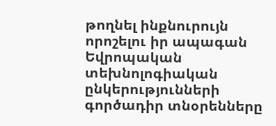թողնել ինքնուրույն որոշելու իր ապագան
Եվրոպական տեխնոլոգիական ընկերությունների գործադիր տնօրենները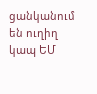ցանկանում են ուղիղ կապ ԵՄ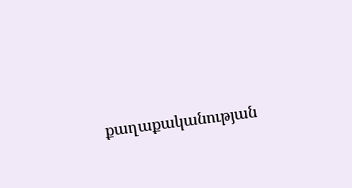քաղաքականության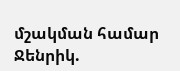մշակման համար
Ջենրիկ.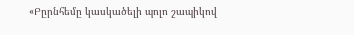«Բըրնհեմը կասկածելի պոլո շապիկով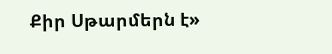Քիր Սթարմերն է»